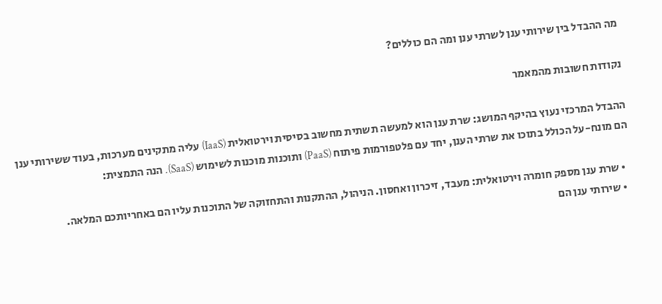מה ההבדל בין שירותי ענן לשרתי ענן ומה הם כוללים?

נקודות חשובות מהמאמר

ההבדל המרכזי נעוץ בהיקף המושג: שרת ענן הוא למעשה תשתית מחשוב בסיסית וירטואלית (IaaS) עליה מתקינים מערכות, בעוד ששירותי ענן הם מונח-על הכולל בתוכו את שרתי הענן, יחד עם פלטפורמות פיתוח (PaaS) ותוכנות מוכנות לשימוש (SaaS). הנה התמצית:

  • שרת ענן מספק חומרה וירטואלית: מעבד, זיכרון ואחסון. הניהול, ההתקנות והתחזוקה של התוכנות עליו הם באחריותכם המלאה.
  • שירותי ענן הם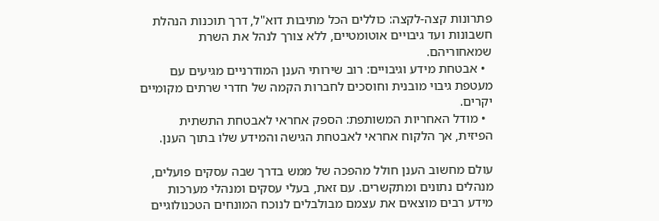פתרונות קצה-לקצה: כוללים הכל מתיבות דוא"ל, דרך תוכנות הנהלת חשבונות ועד גיבויים אוטומטיים, ללא צורך לנהל את השרת שמאחוריהם.
  • אבטחת מידע וגיבויים: רוב שירותי הענן המודרניים מגיעים עם מעטפת גיבוי מובנית וחוסכים לחברות הקמה של חדרי שרתים מקומיים יקרים.
  • מודל האחריות המשותפת: הספק אחראי לאבטחת התשתית הפיזית, אך הלקוח אחראי לאבטחת הגישה והמידע שלו בתוך הענן.

עולם מחשוב הענן חולל מהפכה של ממש בדרך שבה עסקים פועלים, מנהלים נתונים ומתקשרים. עם זאת, בעלי עסקים ומנהלי מערכות מידע רבים מוצאים את עצמם מבולבלים לנוכח המונחים הטכנולוגיים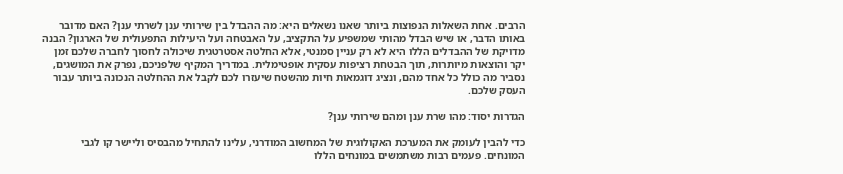הרבים. אחת השאלות הנפוצות ביותר שאנו נשאלים היא: מה ההבדל בין שירותי ענן לשרתי ענן? האם מדובר באותו הדבר, או שיש הבדל מהותי שמשפיע על התקציב, על האבטחה ועל היעילות התפעולית של הארגון? הבנה מדויקת של ההבדלים הללו היא לא רק עניין סמנטי, אלא החלטה אסטרטגית שיכולה לחסוך לחברה שלכם זמן יקר והוצאות מיותרות, תוך הבטחת רציפות עסקית אופטימלית. במדריך המקיף שלפניכם, נפרק את המושגים, נסביר מה כולל כל אחד מהם, ונציג דוגמאות חיות מהשטח שיעזרו לכם לקבל את ההחלטה הנכונה ביותר עבור העסק שלכם.

הגדרות יסוד: מהו שרת ענן ומהם שירותי ענן?

כדי להבין לעומק את המערכת האקולוגית של המחשוב המודרני, עלינו להתחיל מהבסיס וליישר קו לגבי המונחים. פעמים רבות משתמשים במונחים הללו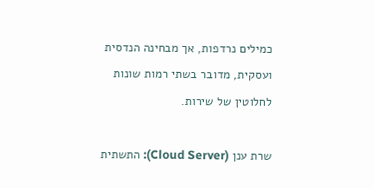כמילים נרדפות, אך מבחינה הנדסית ועסקית, מדובר בשתי רמות שונות לחלוטין של שירות.

שרת ענן (Cloud Server): התשתית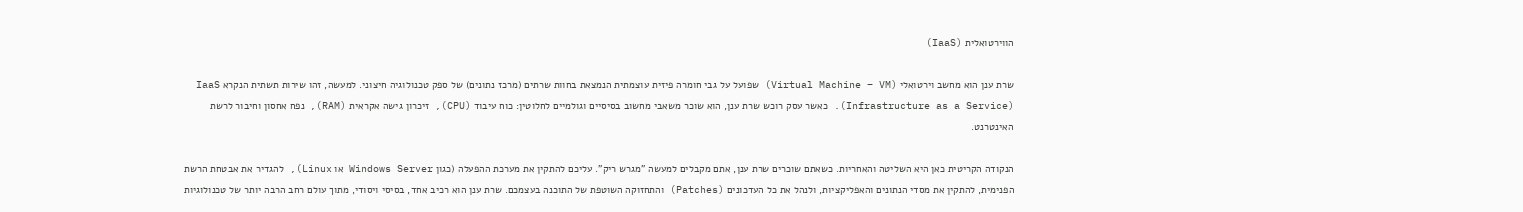הווירטואלית (IaaS)

שרת ענן הוא מחשב וירטואלי (Virtual Machine – VM) שפועל על גבי חומרה פיזית עוצמתית הנמצאת בחוות שרתים (מרכז נתונים) של ספק טכנולוגיה חיצוני. למעשה, זהו שירות תשתית הנקרא IaaS (Infrastructure as a Service). כאשר עסק רוכש שרת ענן, הוא שוכר משאבי מחשוב בסיסיים וגולמיים לחלוטין: כוח עיבוד (CPU), זיכרון גישה אקראית (RAM), נפח אחסון וחיבור לרשת האינטרנט.

הנקודה הקריטית כאן היא השליטה והאחריות. כשאתם שוכרים שרת ענן, אתם מקבלים למעשה "מגרש ריק". עליכם להתקין את מערכת ההפעלה (כגון Windows Server או Linux), להגדיר את אבטחת הרשת הפנימית, להתקין את מסדי הנתונים והאפליקציות, ולנהל את כל העדכונים (Patches) והתחזוקה השוטפת של התוכנה בעצמכם. שרת ענן הוא רכיב אחד, בסיסי ויסודי, מתוך עולם רחב הרבה יותר של טכנולוגיות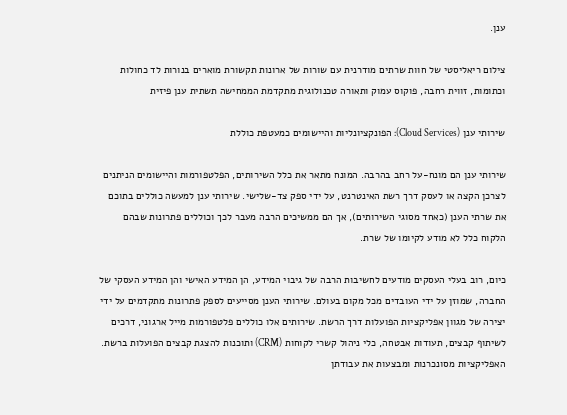ענן.

צילום ריאליסטי של חוות שרתים מודרנית עם שורות של ארונות תקשורת מוארים בנורות לד כחולות וכתומות, זווית רחבה, פוקוס עמוק ותאורה טכנולוגית מתקדמת הממחישה תשתית ענן פיזית

שירותי ענן (Cloud Services): הפונקציונליות והיישומים כמעטפת כוללת

שירותי ענן הם מונח-על רחב בהרבה. המונח מתאר את כלל השירותים, הפלטפורמות והיישומים הניתנים לצרכן הקצה או לעסק דרך רשת האינטרנט, על ידי ספק צד-שלישי. שירותי ענן למעשה כוללים בתוכם את שרתי הענן (כאחד מסוגי השירותים), אך הם ממשיכים הרבה מעבר לכך וכוללים פתרונות שבהם הלקוח כלל לא מודע לקיומו של שרת.

כיום, רוב בעלי העסקים מודעים לחשיבות הרבה של גיבוי המידע, הן המידע האישי והן המידע העסקי של החברה, שמוזן על ידי העובדים מכל מקום בעולם. שירותי הענן מסייעים לספק פתרונות מתקדמים על ידי יצירה של מגוון אפליקציות הפועלות דרך הרשת. שירותים אלו כוללים פלטפורמות מייל ארגוני, דרכים לשיתוף קבצים, תעודות אבטחה, כלי ניהול קשרי לקוחות (CRM) ותוכנות להצגת קבצים הפועלות ברשת. האפליקציות מסונכרנות ומבצעות את עבודתן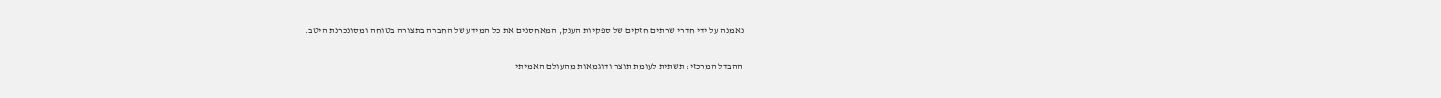נאמנה על ידי חדרי שרתים חזקים של ספקיות הענק, המאחסנים את כל המידע של החברה בתצורה בטוחה ומסונכרנת היטב.

ההבדל המרכזי: תשתית לעומת תוצר ודוגמאות מהעולם האמיתי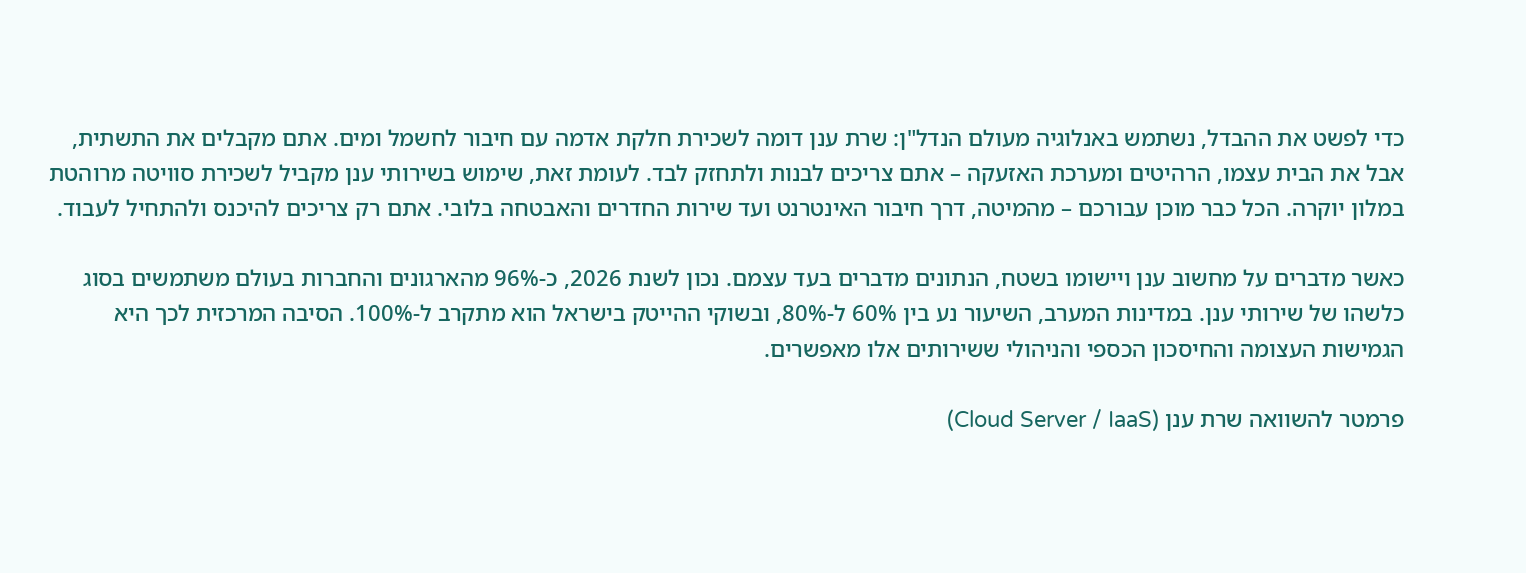כדי לפשט את ההבדל, נשתמש באנלוגיה מעולם הנדל"ן: שרת ענן דומה לשכירת חלקת אדמה עם חיבור לחשמל ומים. אתם מקבלים את התשתית, אבל את הבית עצמו, הרהיטים ומערכת האזעקה – אתם צריכים לבנות ולתחזק לבד. לעומת זאת, שימוש בשירותי ענן מקביל לשכירת סוויטה מרוהטת במלון יוקרה. הכל כבר מוכן עבורכם – מהמיטה, דרך חיבור האינטרנט ועד שירות החדרים והאבטחה בלובי. אתם רק צריכים להיכנס ולהתחיל לעבוד.

כאשר מדברים על מחשוב ענן ויישומו בשטח, הנתונים מדברים בעד עצמם. נכון לשנת 2026, כ-96% מהארגונים והחברות בעולם משתמשים בסוג כלשהו של שירותי ענן. במדינות המערב, השיעור נע בין 60% ל-80%, ובשוקי ההייטק בישראל הוא מתקרב ל-100%. הסיבה המרכזית לכך היא הגמישות העצומה והחיסכון הכספי והניהולי ששירותים אלו מאפשרים.

פרמטר להשוואה שרת ענן (Cloud Server / IaaS)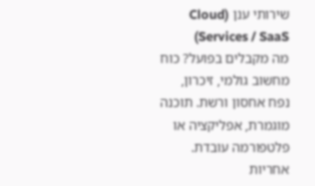שירותי ענן (Cloud Services / SaaS)
מה מקבלים בפועל? כוח מחשוב גולמי, זיכרון, נפח אחסון ורשת. תוכנה מוגמרת, אפליקציה או פלטפורמה עובדת.
אחריות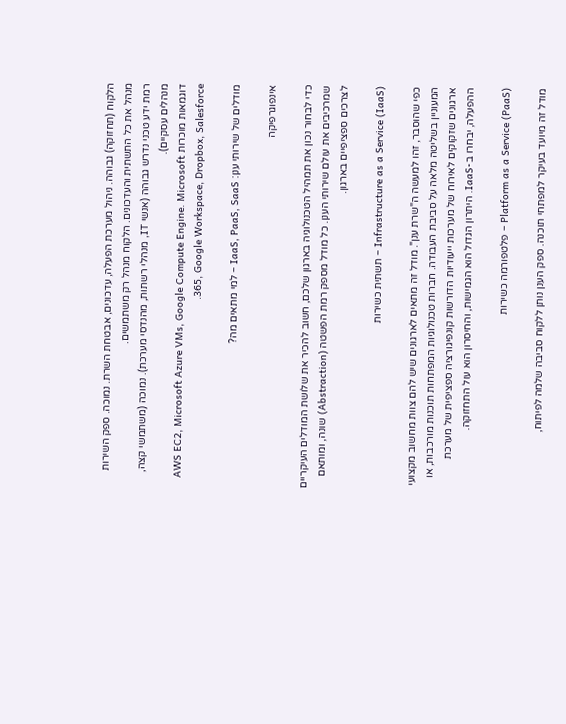הלקוח (תחזוקה) גבוהה. ניהול מערכת הפעלה, עדכונים, אבטחת השרת. נמוכה. ספק השירות מנהל את כל התשתית והעדכונים. הלקוח מנהל רק משתמשים.
רמת ידע טכני נדרש גבוהה (אנשי IT, מנהלי רשתות, מהנדסי מערכת). נמוכה (משתמשי קצה, מנהלים עסקיים).
דוגמאות מוכרות AWS EC2, Microsoft Azure VMs, Google Compute Engine. Microsoft 365, Google Workspace, Dropbox, Salesforce.

מודלים של שירותי ענן: IaaS, PaaS, SaaS – למי מתאים מה?

אינפוגרפיקה

כדי לבחור נכון את תמהיל הטכנולוגיה בארגון שלכם, חשוב להכיר את שלושת המודלים העיקריים שמרכיבים את עולם שירותי הענן. כל מודל מספק רמת הפשטה (Abstraction) שונה, ומותאם לצרכים ספציפיים בארגון.

Infrastructure as a Service (IaaS) – תשתית כשירות

כפי שהוסבר, זהו למעשה ה"שרת ענן". מודל זה מתאים לארגונים שיש להם צוות מחשוב מקצועי המעוניין בשליטה מלאה על סביבת העבודה. חברות טכנולוגיות המפתחות תוכנות מורכבות, או ארגונים שזקוקים לאירוח של מערכות ייעודיות הדורשות קונפיגורציה ספציפית של מערכת ההפעלה, יבחרו ב-IaaS. היתרון הגדול הוא הגמישות, והחיסרון הוא עול התחזוקה.

Platform as a Service (PaaS) – פלטפורמה כשירות

מודל זה מיועד בעיקר למפתחי תוכנה. ספק הענן נותן ללקוח סביבה שלמה לפיתוח,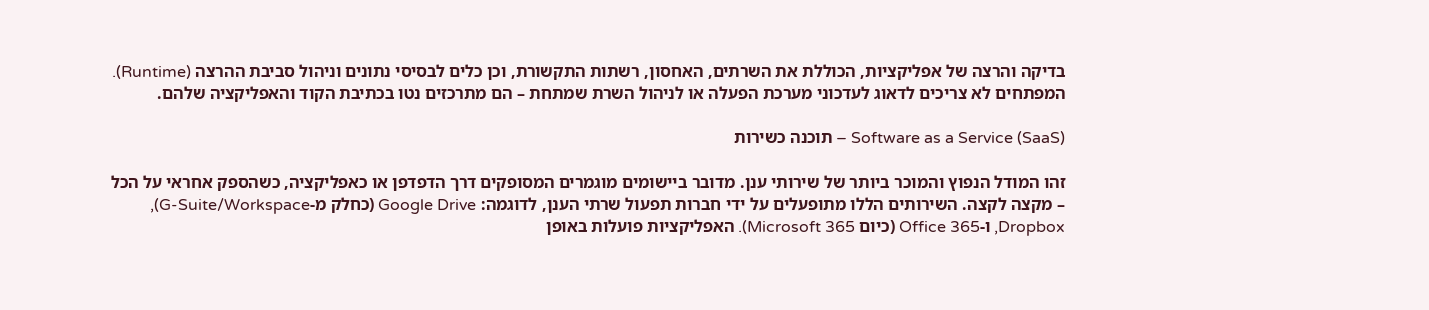בדיקה והרצה של אפליקציות, הכוללת את השרתים, האחסון, רשתות התקשורת, וכן כלים לבסיסי נתונים וניהול סביבת ההרצה (Runtime). המפתחים לא צריכים לדאוג לעדכוני מערכת הפעלה או לניהול השרת שמתחת – הם מתרכזים נטו בכתיבת הקוד והאפליקציה שלהם.

Software as a Service (SaaS) – תוכנה כשירות

זהו המודל הנפוץ והמוכר ביותר של שירותי ענן. מדובר ביישומים מוגמרים המסופקים דרך הדפדפן או כאפליקציה, כשהספק אחראי על הכל – מקצה לקצה. השירותים הללו מתופעלים על ידי חברות תפעול שרתי הענן, לדוגמה: Google Drive (כחלק מ-G-Suite/Workspace), Dropbox, ו-Office 365 (כיום Microsoft 365). האפליקציות פועלות באופן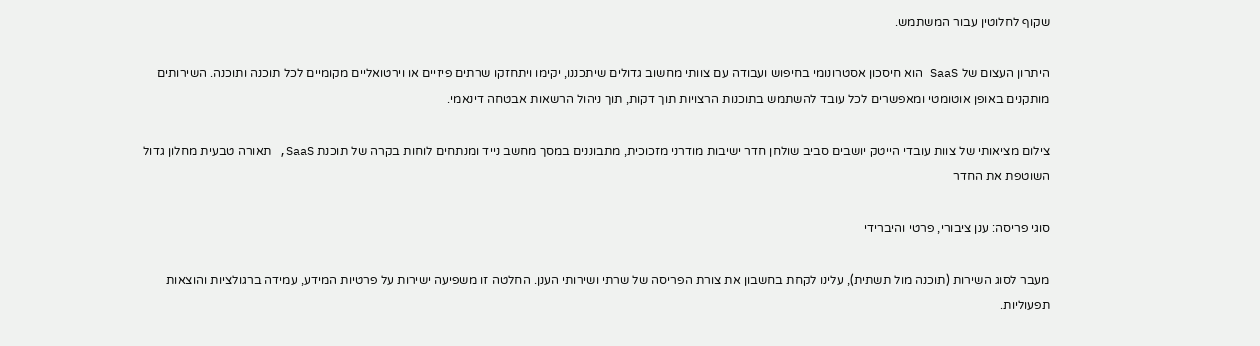שקוף לחלוטין עבור המשתמש.

היתרון העצום של SaaS הוא חיסכון אסטרונומי בחיפוש ועבודה עם צוותי מחשוב גדולים שיתכננו, יקימו ויתחזקו שרתים פיזיים או וירטואליים מקומיים לכל תוכנה ותוכנה. השירותים מותקנים באופן אוטומטי ומאפשרים לכל עובד להשתמש בתוכנות הרצויות תוך דקות, תוך ניהול הרשאות אבטחה דינאמי.

צילום מציאותי של צוות עובדי הייטק יושבים סביב שולחן חדר ישיבות מודרני מזכוכית, מתבוננים במסך מחשב נייד ומנתחים לוחות בקרה של תוכנת SaaS, תאורה טבעית מחלון גדול השוטפת את החדר

סוגי פריסה: ענן ציבורי, פרטי והיברידי

מעבר לסוג השירות (תוכנה מול תשתית), עלינו לקחת בחשבון את צורת הפריסה של שרתי ושירותי הענן. החלטה זו משפיעה ישירות על פרטיות המידע, עמידה ברגולציות והוצאות תפעוליות.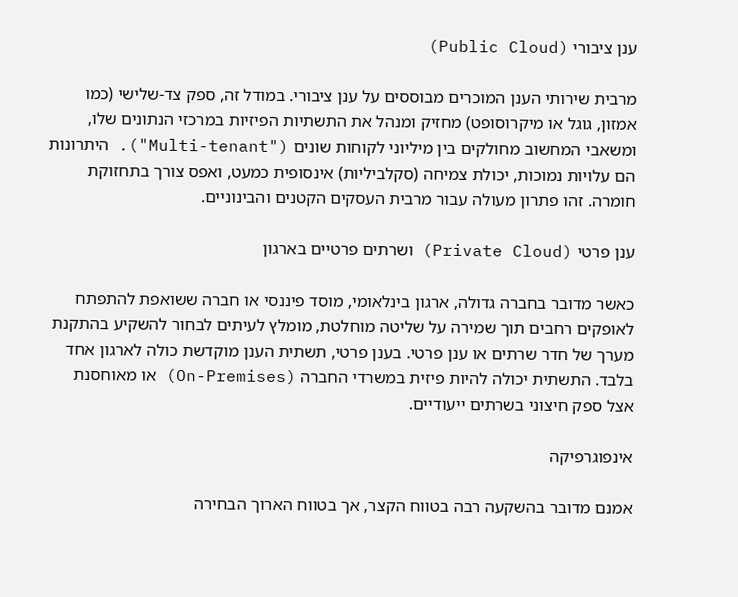ענן ציבורי (Public Cloud)

מרבית שירותי הענן המוכרים מבוססים על ענן ציבורי. במודל זה, ספק צד-שלישי (כמו אמזון, גוגל או מיקרוסופט) מחזיק ומנהל את התשתיות הפיזיות במרכזי הנתונים שלו, ומשאבי המחשוב מחולקים בין מיליוני לקוחות שונים ("Multi-tenant"). היתרונות הם עלויות נמוכות, יכולת צמיחה (סקלביליות) אינסופית כמעט, ואפס צורך בתחזוקת חומרה. זהו פתרון מעולה עבור מרבית העסקים הקטנים והבינוניים.

ענן פרטי (Private Cloud) ושרתים פרטיים בארגון

כאשר מדובר בחברה גדולה, ארגון בינלאומי, מוסד פיננסי או חברה ששואפת להתפתח לאופקים רחבים תוך שמירה על שליטה מוחלטת, מומלץ לעיתים לבחור להשקיע בהתקנת מערך של חדר שרתים או ענן פרטי. בענן פרטי, תשתית הענן מוקדשת כולה לארגון אחד בלבד. התשתית יכולה להיות פיזית במשרדי החברה (On-Premises) או מאוחסנת אצל ספק חיצוני בשרתים ייעודיים.

אינפוגרפיקה

אמנם מדובר בהשקעה רבה בטווח הקצר, אך בטווח הארוך הבחירה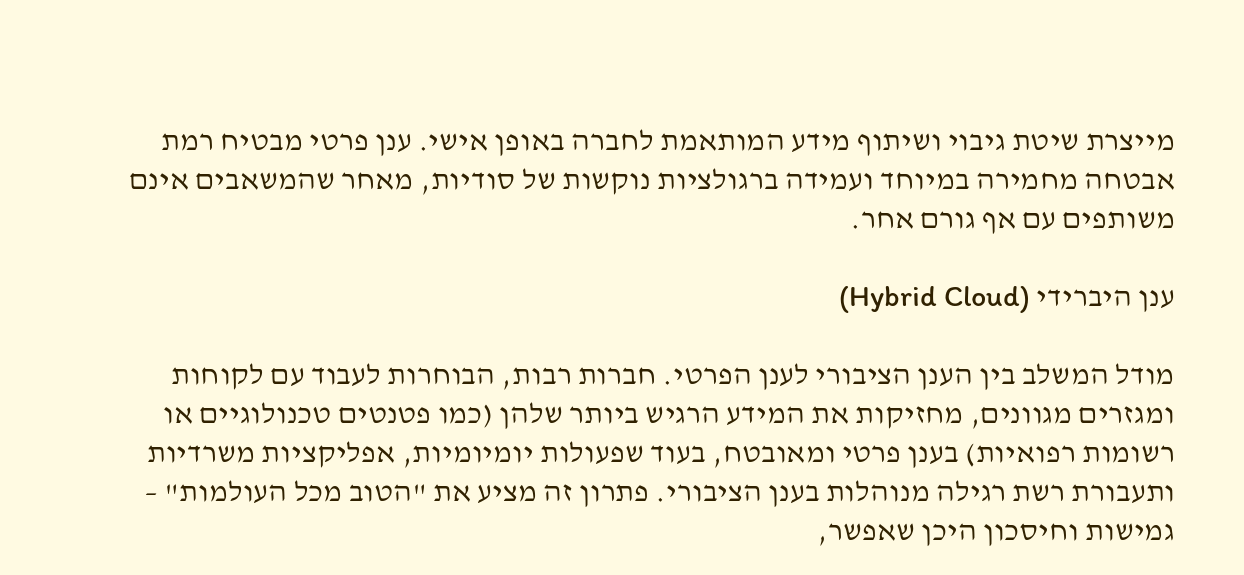מייצרת שיטת גיבוי ושיתוף מידע המותאמת לחברה באופן אישי. ענן פרטי מבטיח רמת אבטחה מחמירה במיוחד ועמידה ברגולציות נוקשות של סודיות, מאחר שהמשאבים אינם משותפים עם אף גורם אחר.

ענן היברידי (Hybrid Cloud)

מודל המשלב בין הענן הציבורי לענן הפרטי. חברות רבות, הבוחרות לעבוד עם לקוחות ומגזרים מגוונים, מחזיקות את המידע הרגיש ביותר שלהן (כמו פטנטים טכנולוגיים או רשומות רפואיות) בענן פרטי ומאובטח, בעוד שפעולות יומיומיות, אפליקציות משרדיות ותעבורת רשת רגילה מנוהלות בענן הציבורי. פתרון זה מציע את "הטוב מכל העולמות" – גמישות וחיסכון היכן שאפשר,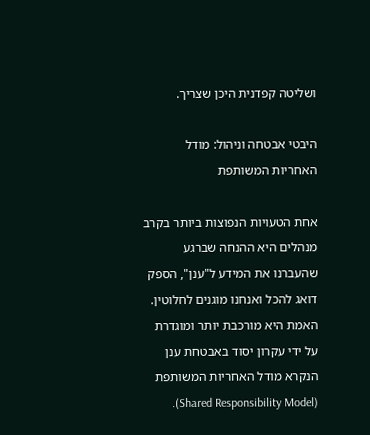ושליטה קפדנית היכן שצריך.

היבטי אבטחה וניהול: מודל האחריות המשותפת

אחת הטעויות הנפוצות ביותר בקרב מנהלים היא ההנחה שברגע שהעברנו את המידע ל"ענן", הספק דואג להכל ואנחנו מוגנים לחלוטין. האמת היא מורכבת יותר ומוגדרת על ידי עקרון יסוד באבטחת ענן הנקרא מודל האחריות המשותפת (Shared Responsibility Model).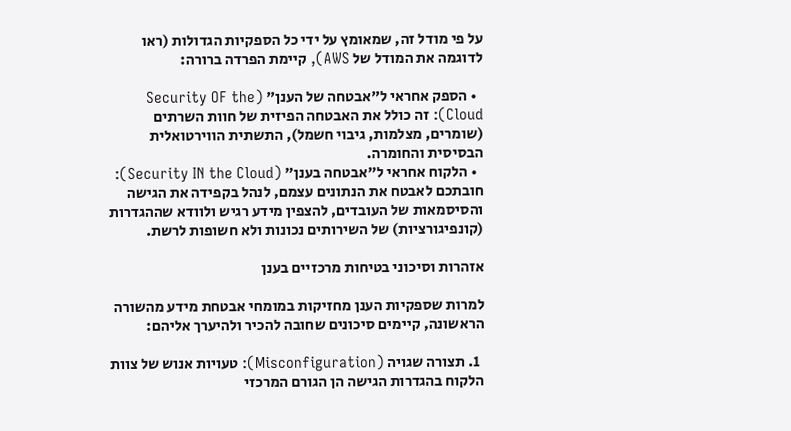על פי מודל זה, שמאומץ על ידי כל הספקיות הגדולות (ראו לדוגמה את המודל של AWS), קיימת הפרדה ברורה:

  • הספק אחראי ל"אבטחה של הענן" (Security OF the Cloud): זה כולל את האבטחה הפיזית של חוות השרתים (שומרים, מצלמות, גיבוי חשמל), התשתית הווירטואלית הבסיסית והחומרה.
  • הלקוח אחראי ל"אבטחה בענן" (Security IN the Cloud): חובתכם לאבטח את הנתונים עצמם, לנהל בקפידה את הגישה והסיסמאות של העובדים, להצפין מידע רגיש ולוודא שההגדרות (קונפיגורציות) של השירותים נכונות ולא חשופות לרשת.

אזהרות וסיכוני בטיחות מרכזיים בענן

למרות שספקיות הענן מחזיקות במומחי אבטחת מידע מהשורה הראשונה, קיימים סיכונים שחובה להכיר ולהיערך אליהם:

  1. תצורה שגויה (Misconfiguration): טעויות אנוש של צוות הלקוח בהגדרות הגישה הן הגורם המרכזי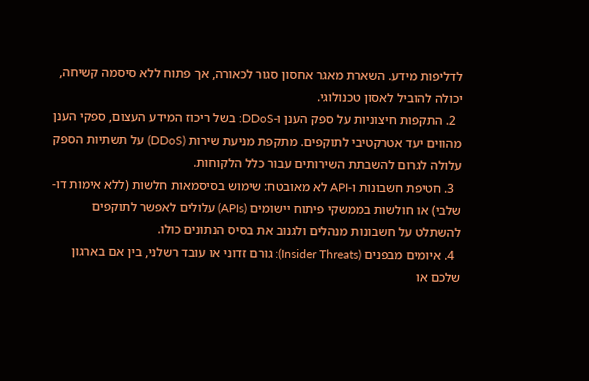לדליפות מידע. השארת מאגר אחסון סגור לכאורה, אך פתוח ללא סיסמה קשיחה, יכולה להוביל לאסון טכנולוגי.
  2. התקפות חיצוניות על ספק הענן ו-DDoS: בשל ריכוז המידע העצום, ספקי הענן מהווים יעד אטרקטיבי לתוקפים. מתקפת מניעת שירות (DDoS) על תשתיות הספק עלולה לגרום להשבתת השירותים עבור כלל הלקוחות.
  3. חטיפת חשבונות ו-API לא מאובטח: שימוש בסיסמאות חלשות (ללא אימות דו-שלבי) או חולשות בממשקי פיתוח יישומים (APIs) עלולים לאפשר לתוקפים להשתלט על חשבונות מנהלים ולגנוב את בסיס הנתונים כולו.
  4. איומים מבפנים (Insider Threats): גורם זדוני או עובד רשלני, בין אם בארגון שלכם או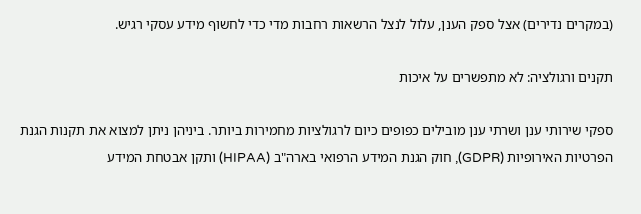(במקרים נדירים) אצל ספק הענן, עלול לנצל הרשאות רחבות מדי כדי לחשוף מידע עסקי רגיש.

תקנים ורגולציה: לא מתפשרים על איכות

ספקי שירותי ענן ושרתי ענן מובילים כפופים כיום לרגולציות מחמירות ביותר. ביניהן ניתן למצוא את תקנות הגנת הפרטיות האירופיות (GDPR), חוק הגנת המידע הרפואי בארה"ב (HIPAA) ותקן אבטחת המידע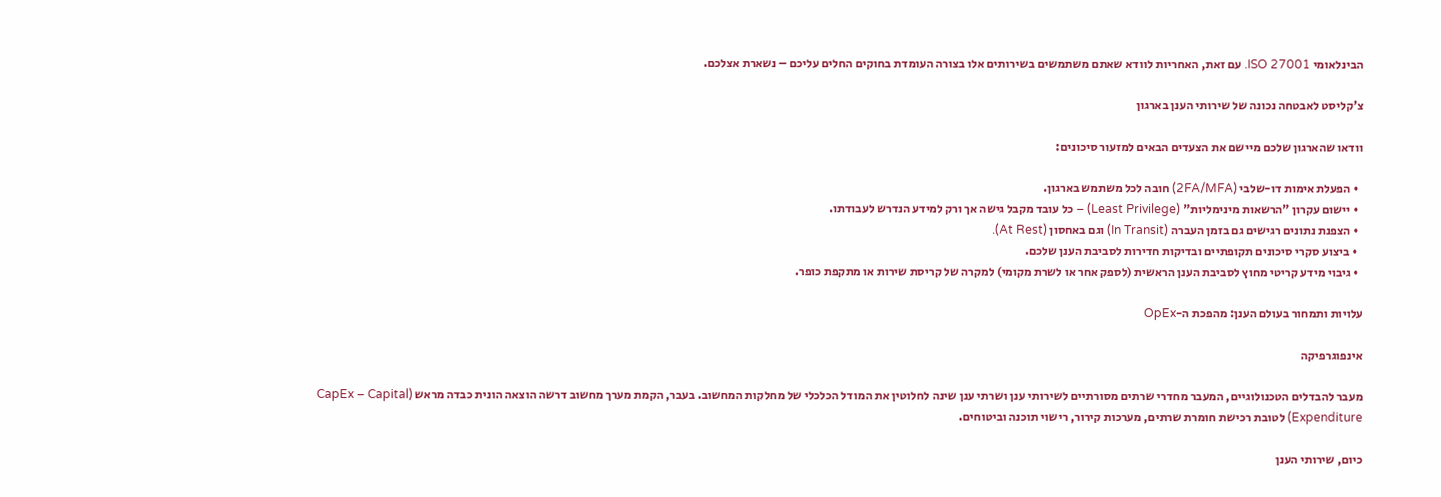הבינלאומי ISO 27001. עם זאת, האחריות לוודא שאתם משתמשים בשירותים אלו בצורה העומדת בחוקים החלים עליכם – נשארת אצלכם.

צ'קליסט לאבטחה נכונה של שירותי הענן בארגון

וודאו שהארגון שלכם מיישם את הצעדים הבאים למזעור סיכונים:

  • הפעלת אימות דו-שלבי (2FA/MFA) חובה לכל משתמש בארגון.
  • יישום עקרון "הרשאות מינימליות" (Least Privilege) – כל עובד מקבל גישה אך ורק למידע הנדרש לעבודתו.
  • הצפנת נתונים רגישים גם בזמן העברה (In Transit) וגם באחסון (At Rest).
  • ביצוע סקרי סיכונים תקופתיים ובדיקות חדירות לסביבת הענן שלכם.
  • גיבוי מידע קריטי מחוץ לסביבת הענן הראשית (לספק אחר או לשרת מקומי) למקרה של קריסת שירות או מתקפת כופר.

עלויות ותמחור בעולם הענן: מהפכת ה-OpEx

אינפוגרפיקה

מעבר להבדלים הטכנולוגיים, המעבר מחדרי שרתים מסורתיים לשירותי ענן ושרתי ענן שינה לחלוטין את המודל הכלכלי של מחלקות המחשוב. בעבר, הקמת מערך מחשוב דרשה הוצאה הונית כבדה מראש (CapEx – Capital Expenditure) לטובת רכישת חומרת שרתים, מערכות קירור, רישוי תוכנה וביטוחים.

כיום, שירותי הענן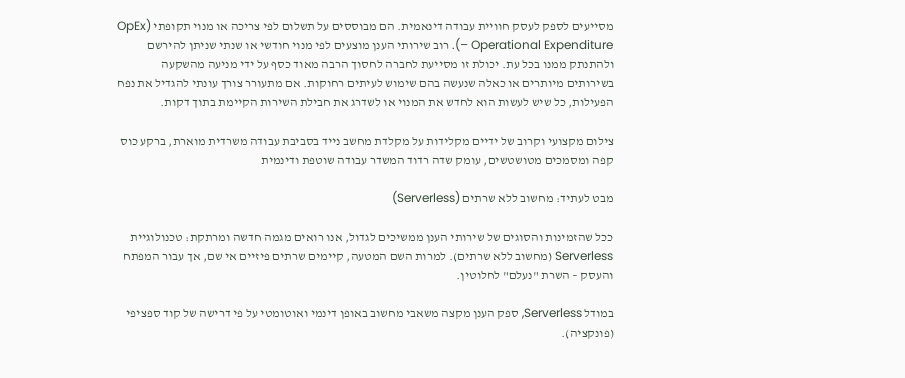מסייעים לספק לעסק חוויית עבודה דינאמית. הם מבוססים על תשלום לפי צריכה או מנוי תקופתי (OpEx – Operational Expenditure). רוב שירותי הענן מוצעים לפי מנוי חודשי או שנתי שניתן להירשם ולהתנתק ממנו בכל עת. יכולת זו מסייעת לחברה לחסוך הרבה מאוד כסף על ידי מניעה מהשקעה בשירותים מיותרים או כאלה שנעשה בהם שימוש לעיתים רחוקות. אם מתעורר צורך עונתי להגדיל את נפח הפעילות, כל שיש לעשות הוא לחדש את המנוי או לשדרג את חבילת השירות הקיימת בתוך דקות.

צילום מקצועי וקרוב של ידיים מקלידות על מקלדת מחשב נייד בסביבת עבודה משרדית מוארת, ברקע כוס קפה ומסמכים מטושטשים, עומק שדה רדוד המשדר עבודה שוטפת ודינמית

מבט לעתיד: מחשוב ללא שרתים (Serverless)

ככל שהזמינות והסוגים של שירותי הענן ממשיכים לגדול, אנו רואים מגמה חדשה ומרתקת: טכנולוגיית Serverless (מחשוב ללא שרתים). למרות השם המטעה, קיימים שרתים פיזיים אי שם, אך עבור המפתח והעסק – השרת "נעלם" לחלוטין.

במודל Serverless, ספק הענן מקצה משאבי מחשוב באופן דינמי ואוטומטי על פי דרישה של קוד ספציפי (פונקציה).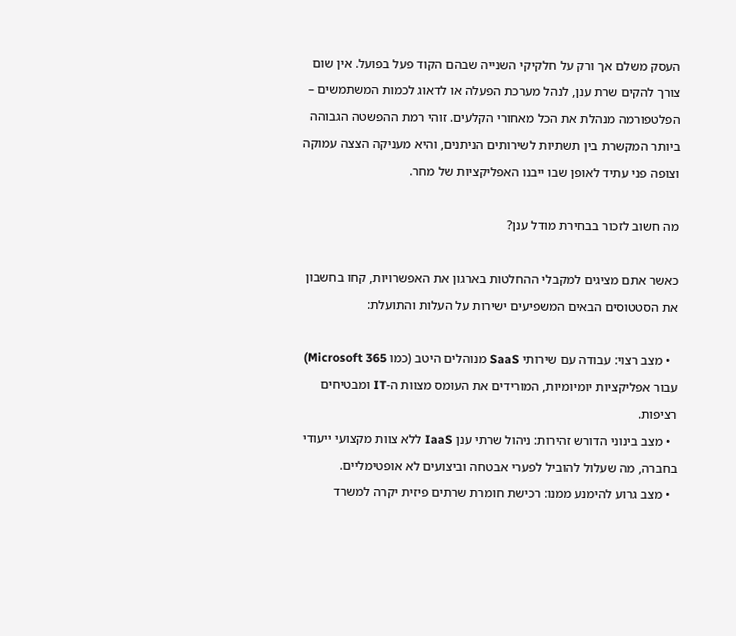העסק משלם אך ורק על חלקיקי השנייה שבהם הקוד פעל בפועל. אין שום צורך להקים שרת ענן, לנהל מערכת הפעלה או לדאוג לכמות המשתמשים – הפלטפורמה מנהלת את הכל מאחורי הקלעים. זוהי רמת ההפשטה הגבוהה ביותר המקשרת בין תשתיות לשירותים הניתנים, והיא מעניקה הצצה עמוקה וצופה פני עתיד לאופן שבו ייבנו האפליקציות של מחר.

מה חשוב לזכור בבחירת מודל ענן?

כאשר אתם מציגים למקבלי ההחלטות בארגון את האפשרויות, קחו בחשבון את הסטטוסים הבאים המשפיעים ישירות על העלות והתועלת:

  • מצב רצוי: עבודה עם שירותי SaaS מנוהלים היטב (כמו Microsoft 365) עבור אפליקציות יומיומיות, המורידים את העומס מצוות ה-IT ומבטיחים רציפות.
  • מצב בינוני הדורש זהירות: ניהול שרתי ענן IaaS ללא צוות מקצועי ייעודי בחברה, מה שעלול להוביל לפערי אבטחה וביצועים לא אופטימליים.
  • מצב גרוע להימנע ממנו: רכישת חומרת שרתים פיזית יקרה למשרד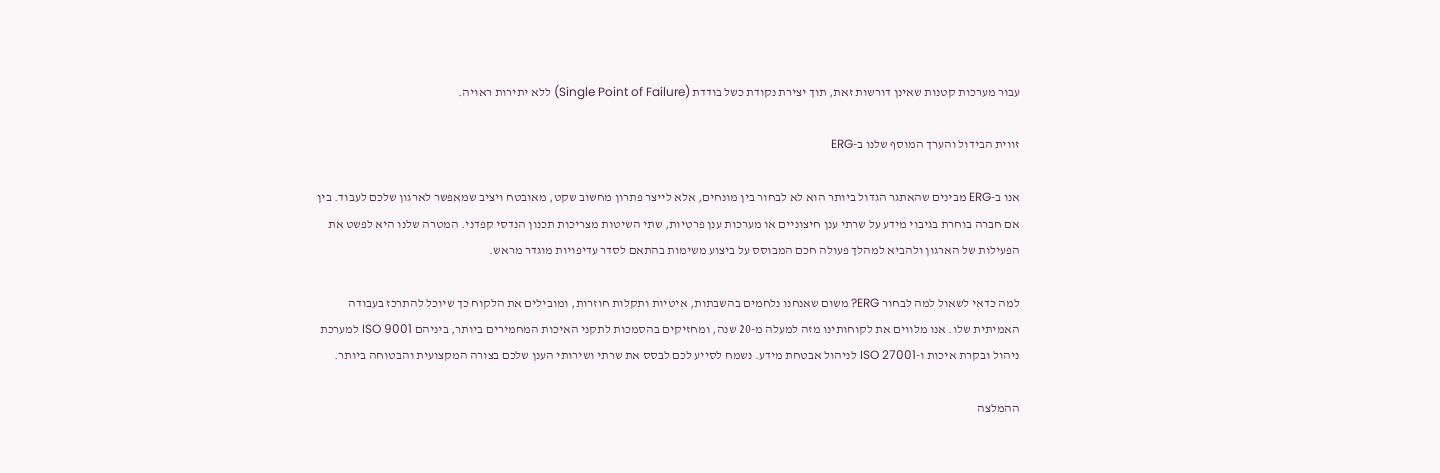עבור מערכות קטנות שאינן דורשות זאת, תוך יצירת נקודת כשל בודדת (Single Point of Failure) ללא יתירות ראויה.

זווית הבידול והערך המוסף שלנו ב-ERG

אנו ב-ERG מבינים שהאתגר הגדול ביותר הוא לא לבחור בין מונחים, אלא לייצר פתרון מחשוב שקט, מאובטח ויציב שמאפשר לארגון שלכם לעבוד. בין אם חברה בוחרת בגיבוי מידע על שרתי ענן חיצוניים או מערכות ענן פרטיות, שתי השיטות מצריכות תכנון הנדסי קפדני. המטרה שלנו היא לפשט את הפעילות של הארגון ולהביא למהלך פעולה חכם המבוסס על ביצוע משימות בהתאם לסדר עדיפויות מוגדר מראש.

למה כדאי לשאול למה לבחור ERG? משום שאנחנו נלחמים בהשבתות, איטיות ותקלות חוזרות, ומובילים את הלקוח כך שיוכל להתרכז בעבודה האמיתית שלו. אנו מלווים את לקוחותינו מזה למעלה מ-20 שנה, ומחזיקים בהסמכות לתקני האיכות המחמירים ביותר, ביניהם ISO 9001 למערכת ניהול ובקרת איכות ו-ISO 27001 לניהול אבטחת מידע. נשמח לסייע לכם לבסס את שרתי ושירותי הענן שלכם בצורה המקצועית והבטוחה ביותר.

ההמלצה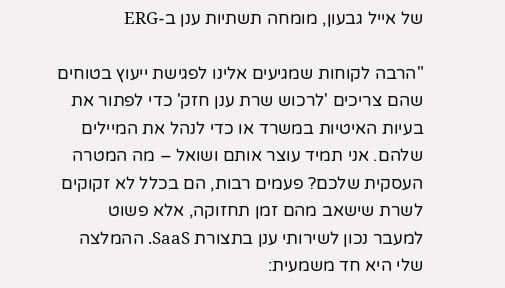של אייל גבעון, מומחה תשתיות ענן ב-ERG

"הרבה לקוחות שמגיעים אלינו לפגישת ייעוץ בטוחים שהם צריכים 'לרכוש שרת ענן חזק' כדי לפתור את בעיות האיטיות במשרד או כדי לנהל את המיילים שלהם. אני תמיד עוצר אותם ושואל – מה המטרה העסקית שלכם? פעמים רבות, הם בכלל לא זקוקים לשרת שישאב מהם זמן תחזוקה, אלא פשוט למעבר נכון לשירותי ענן בתצורת SaaS. ההמלצה שלי היא חד משמעית: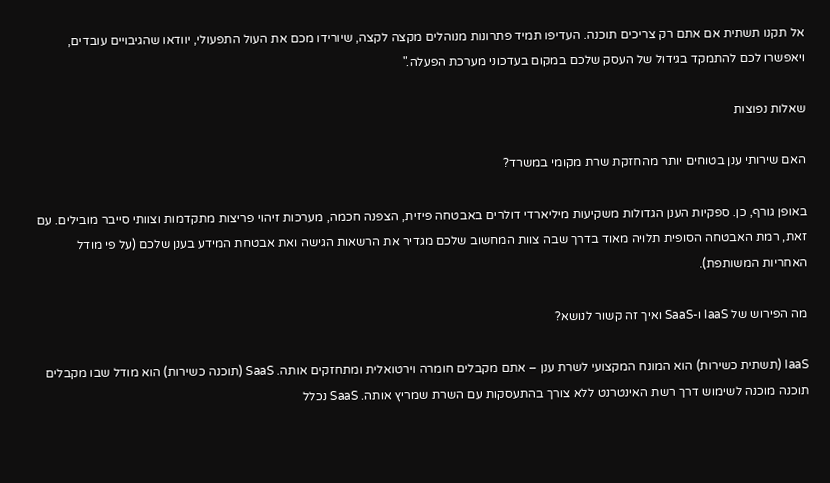אל תקנו תשתית אם אתם רק צריכים תוכנה. העדיפו תמיד פתרונות מנוהלים מקצה לקצה, שיורידו מכם את העול התפעולי, יוודאו שהגיבויים עובדים, ויאפשרו לכם להתמקד בגידול של העסק שלכם במקום בעדכוני מערכת הפעלה."

שאלות נפוצות

האם שירותי ענן בטוחים יותר מהחזקת שרת מקומי במשרד?

באופן גורף, כן. ספקיות הענן הגדולות משקיעות מיליארדי דולרים באבטחה פיזית, הצפנה חכמה, מערכות זיהוי פריצות מתקדמות וצוותי סייבר מובילים. עם זאת, רמת האבטחה הסופית תלויה מאוד בדרך שבה צוות המחשוב שלכם מגדיר את הרשאות הגישה ואת אבטחת המידע בענן שלכם (על פי מודל האחריות המשותפת).

מה הפירוש של IaaS ו-SaaS ואיך זה קשור לנושא?

IaaS (תשתית כשירות) הוא המונח המקצועי לשרת ענן – אתם מקבלים חומרה וירטואלית ומתחזקים אותה. SaaS (תוכנה כשירות) הוא מודל שבו מקבלים תוכנה מוכנה לשימוש דרך רשת האינטרנט ללא צורך בהתעסקות עם השרת שמריץ אותה. SaaS נכלל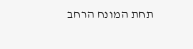תחת המונח הרחב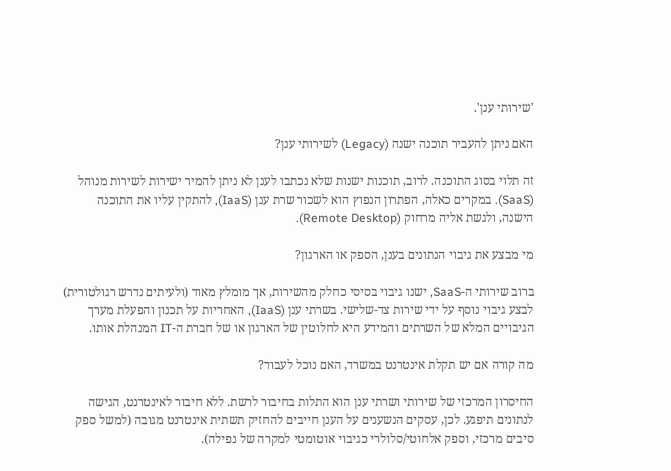'שירותי ענן'.

האם ניתן להעביר תוכנה ישנה (Legacy) לשירותי ענן?

זה תלוי בסוג התוכנה. לרוב, תוכנות ישנות שלא נכתבו לענן לא ניתן להמיר ישירות לשירות מנוהל (SaaS). במקרים כאלה, הפתרון הנפוץ הוא לשכור שרת ענן (IaaS), להתקין עליו את התוכנה הישנה, ולגשת אליה מרחוק (Remote Desktop).

מי מבצע את גיבוי הנתונים בענן, הספק או הארגון?

ברוב שירותי ה-SaaS, ישנו גיבוי בסיסי כחלק מהשירות, אך מומלץ מאוד (ולעיתים נדרש רגולטורית) לבצע גיבוי נוסף על ידי שירות צד-שלישי. בשרתי ענן (IaaS), האחריות על תכנון והפעלת מערך הגיבויים המלא של השרתים והמידע היא לחלוטין של הארגון או של חברת ה-IT המנהלת אותו.

מה קורה אם יש תקלת אינטרנט במשרד, האם נוכל לעבוד?

החיסרון המרכזי של שירותי ושרתי ענן הוא התלות בחיבור לרשת. ללא חיבור לאינטרנט, הגישה לנתונים תיפגע. לכן, עסקים הנשענים על הענן חייבים להחזיק תשתית אינטרנט מגובה (למשל ספק סיבים מרכזי, וספק אלחוטי/סלולרי כגיבוי אוטומטי למקרה של נפילה).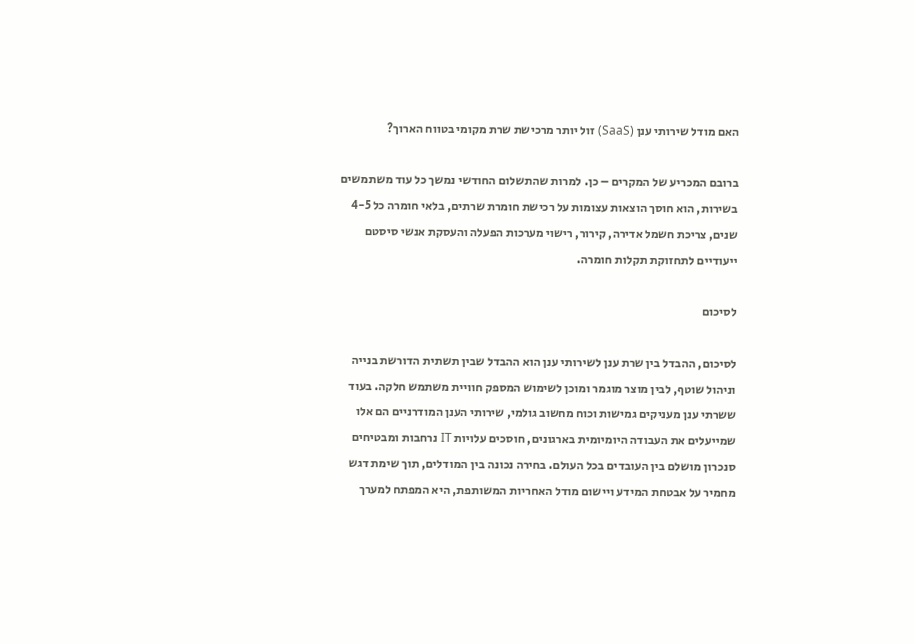האם מודל שירותי ענן (SaaS) זול יותר מרכישת שרת מקומי בטווח הארוך?

ברובם המכריע של המקרים – כן. למרות שהתשלום החודשי נמשך כל עוד משתמשים בשירות, הוא חוסך הוצאות עצומות על רכישת חומרת שרתים, בלאי חומרה כל 4-5 שנים, צריכת חשמל אדירה, קירור, רישוי מערכות הפעלה והעסקת אנשי סיסטם ייעודיים לתחזוקת תקלות חומרה.

לסיכום

לסיכום, ההבדל בין שרת ענן לשירותי ענן הוא ההבדל שבין תשתית הדורשת בנייה וניהול שוטף, לבין מוצר מוגמר ומוכן לשימוש המספק חוויית משתמש חלקה. בעוד ששרתי ענן מעניקים גמישות וכוח מחשוב גולמי, שירותי הענן המודרניים הם אלו שמייעלים את העבודה היומיומית בארגונים, חוסכים עלויות IT נרחבות ומבטיחים סנכרון מושלם בין העובדים בכל העולם. בחירה נכונה בין המודלים, תוך שימת דגש מחמיר על אבטחת המידע ויישום מודל האחריות המשותפת, היא המפתח למערך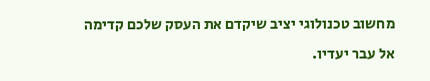מחשוב טכנולוגי יציב שיקדם את העסק שלכם קדימה אל עבר יעדיו.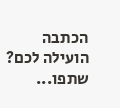הכתבה הועילה לכם? שתפו...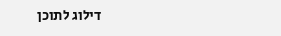דילוג לתוכן